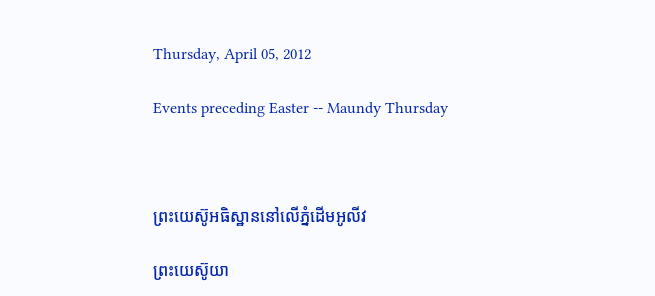Thursday, April 05, 2012

Events preceding Easter -- Maundy Thursday



ព្រះយេស៊ូអធិស្ឋាននៅលើភ្នំដើមអូលីវ

ព្រះយេស៊ូយា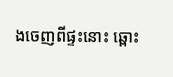ងចេញពីផ្ទះនោះ ឆ្ពោះ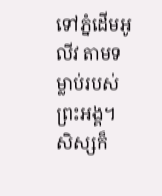ទៅភ្នំដើមអូលីវ តាមទម្លាប់របស់ព្រះអង្គ។  សិស្សក៏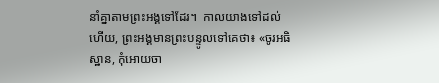នាំគ្នាតាមព្រះអង្គទៅដែរ។  កាលយាងទៅដល់ហើយ, ព្រះអង្គមានព្រះបន្ទូលទៅគេថា៖ «ចូរអធិស្ឋាន, កុំអោយចា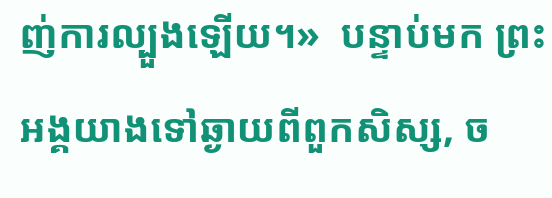ញ់ការល្បួងឡើយ។»  បន្ទាប់មក ព្រះអង្គយាងទៅឆ្ងាយពីពួកសិស្ស, ច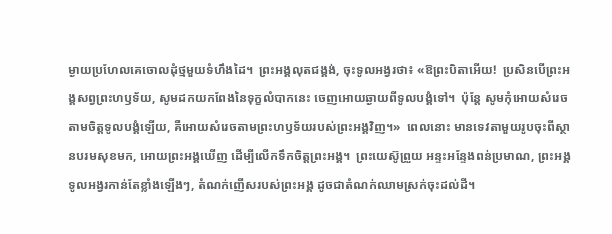ម្ងាយប្រហែលគេចោលដុំថ្មមួយទំហឹងដៃ។  ព្រះអង្គលុតជង្គង់, ចុះទូលអង្វរថា៖ «ឱព្រះបិតាអើយ!  ប្រសិនបើព្រះអង្គសព្វព្រះហឫទ័យ, សូមដកយកពែងនៃទុក្ខលំបាកនេះ ចេញអោយឆ្ងាយពីទូលបង្គំទៅ។  ប៉ុន្តែ សូមកុំអោយសំរេចតាមចិត្តទូលបង្គំឡើយ, គឺអោយសំរេចតាមព្រះហឫទ័យរបស់ព្រះអង្គវិញ។»  ពេលនោះ មានទេវតាមួយរូបចុះពីស្ថានបរមសុខមក, អោយព្រះអង្គឃើញ ដើម្បីលើកទឹកចិត្តព្រះអង្គ។  ព្រះយេស៊ូព្រួយ អន្ទះអន្ទែងពន់ប្រមាណ, ព្រះអង្គទូលអង្វរកាន់តែខ្លាំងឡើងៗ, តំណក់ញើសរបស់ព្រះអង្គ ដូចជាតំណក់ឈាមស្រក់ចុះដល់ដី។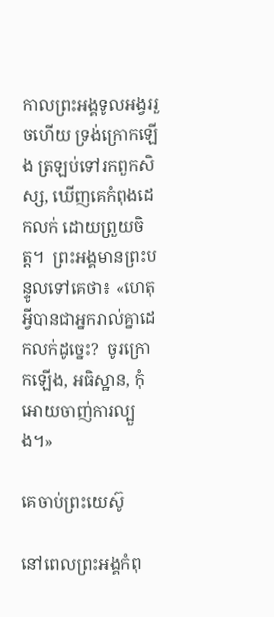កាលព្រះអង្គទូលអង្វររួចហើយ ទ្រង់ក្រោកឡើង ត្រឡប់ទៅរកពួកសិស្ស, ឃើញគេកំពុងដេកលក់ ដោយព្រួយចិត្ត។  ព្រះអង្គមានព្រះបន្ទូលទៅគេថា៖ «ហេតុអ្វីបានជាអ្នករាល់គ្នាដេកលក់ដូច្នេះ?  ចូរក្រោកឡើង, អធិស្ឋាន, កុំអោយចាញ់ការល្បួង។»

គេចាប់ព្រះយេស៊ូ

នៅពេលព្រះអង្គកំពុ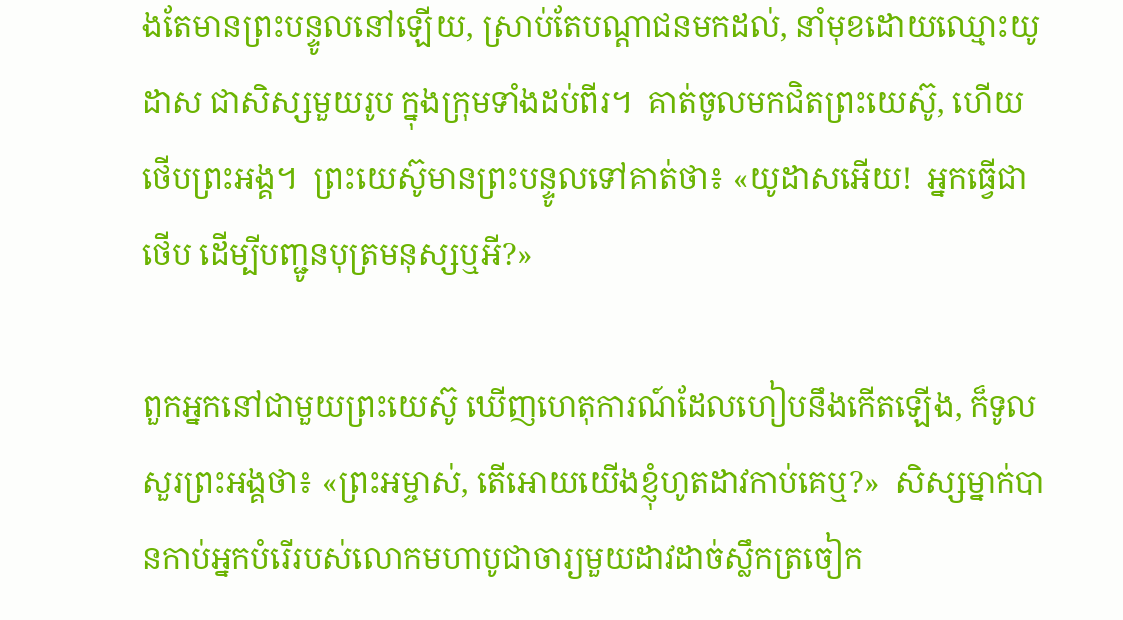ងតែមានព្រះបន្ទូលនៅឡើយ, ស្រាប់តែបណ្ដាជនមកដល់, នាំមុខដោយឈ្មោះយូដាស ជាសិស្សមួយរូប ក្នុងក្រុមទាំងដប់ពីរ។  គាត់ចូលមកជិតព្រះយេស៊ូ, ហើយថើបព្រះអង្គ។  ព្រះយេស៊ូមានព្រះបន្ទូលទៅគាត់ថា៖ «យូដាសអើយ!  អ្នកធ្វើជាថើប ដើម្បីបញ្ជូនបុត្រមនុស្សឬអី?»

ពួកអ្នកនៅជាមួយព្រះយេស៊ូ ឃើញហេតុការណ៍ដែលហៀបនឹងកើតឡើង, ក៏ទូលសួរព្រះអង្គថា៖ «ព្រះអម្ចាស់, តើអោយយើងខ្ញុំហូតដាវកាប់គេឬ?»  សិស្សម្នាក់បានកាប់អ្នកបំរើរបស់លោកមហាបូជាចារ្យមួយដាវដាច់ស្លឹកត្រចៀក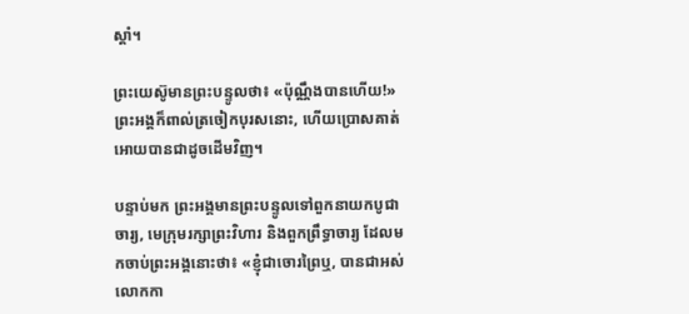ស្ដាំ។

ព្រះយេស៊ូមានព្រះបន្ទូលថា៖ «ប៉ុណ្ណឹងបានហើយ!»  ព្រះអង្គក៏ពាល់ត្រចៀកបុរសនោះ, ហើយប្រោសគាត់អោយបានជាដូចដើមវិញ។

បន្ទាប់មក ព្រះអង្គមានព្រះបន្ទូលទៅពួកនាយកបូជាចារ្យ, មេក្រុមរក្សាព្រះវិហារ និងពួកព្រឹទ្ធាចារ្យ ដែលមកចាប់ព្រះអង្គនោះថា៖ «ខ្ញុំជាចោរព្រៃឬ, បានជាអស់លោកកា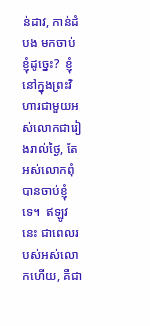ន់ដាវ, កាន់ដំបង មកចាប់ខ្ញុំដូច្នេះ?  ខ្ញុំនៅក្នុងព្រះវិហារជាមួយអស់លោកជារៀងរាល់ថ្ងៃ, តែអស់លោកពុំបានចាប់ខ្ញុំទេ។  ឥឡូវនេះ ជាពេលរបស់អស់លោកហើយ, គឺជា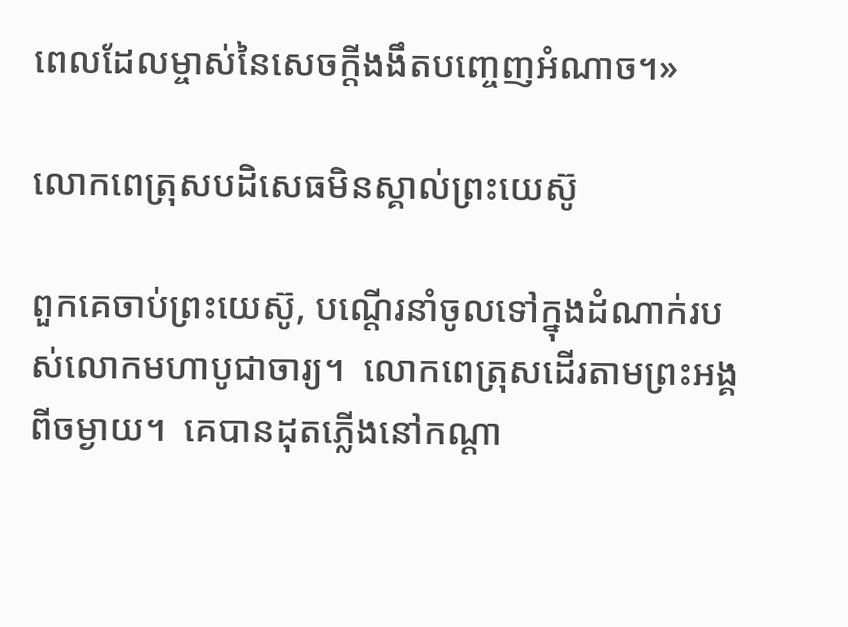ពេលដែលម្ចាស់នៃសេចក្ដីងងឹតបញ្ចេញអំណាច។»

លោកពេត្រុសបដិសេធមិនស្គាល់ព្រះយេស៊ូ

ពួកគេចាប់ព្រះយេស៊ូ, បណ្ដើរនាំចូលទៅក្នុងដំណាក់របស់លោកមហាបូជាចារ្យ។  លោកពេត្រុសដើរតាមព្រះអង្គពីចម្ងាយ។  គេបានដុតភ្លើងនៅកណ្ដា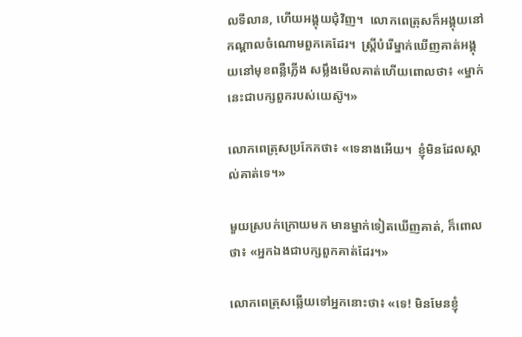លទីលាន, ហើយអង្គុយជុំវិញ។  លោកពេត្រុសក៏អង្គុយនៅកណ្ដាលចំណោមពួកគេដែរ។  ស្ត្រីបំរើម្នាក់ឃើញគាត់អង្គុយនៅមុខពន្លឺភ្លើង សម្លឹងមើលគាត់ហើយពោលថា៖ «ម្នាក់នេះជាបក្សពួករបស់យេស៊ូ។»

លោកពេត្រុសប្រកែកថា៖ «ទេនាងអើយ។  ខ្ញុំមិនដែលស្គាល់គាត់ទេ។»

មួយស្របក់ក្រោយមក មានម្នាក់ទៀតឃើញគាត់, ក៏ពោលថា៖ «អ្នកឯងជាបក្សពួកគាត់ដែរ។»

លោកពេត្រុសឆ្លើយទៅអ្នកនោះថា៖ «ទេ! មិនមែនខ្ញុំ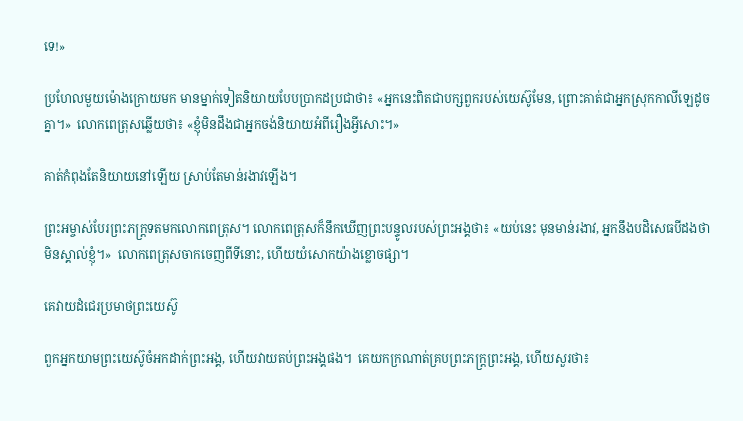ទេ!»

ប្រហែលមួយម៉ោងក្រោយមក មានម្នាក់ទៀតនិយាយបែបប្រាកដប្រជាថា៖ «អ្នកនេះពិតជាបក្សពួករបស់យេស៊ូមែន, ព្រោះគាត់ជាអ្នកស្រុកកាលីឡេដូចគ្នា។»  លោកពេត្រុសឆ្លើយថា៖ «ខ្ញុំមិនដឹងជាអ្នកចង់និយាយអំពីរឿងអ្វីសោះ។»

គាត់កំពុងតែនិយាយនៅឡើយ ស្រាប់តែមាន់រងាវឡើង។

ព្រះអម្ចាស់បែរព្រះភក្ត្រទតមកលោកពេត្រុស។ លោកពេត្រុសក៏នឹកឃើញព្រះបន្ទូលរបស់ព្រះអង្គថា៖ «យប់នេះ មុនមាន់រងាវ, អ្នកនឹងបដិសេធបីដងថាមិនស្គាល់ខ្ញុំ។»  លោកពេត្រុសចាកចេញពីទីនោះ, ហើយយំសោកយ៉ាងខ្លោចផ្សា។

គេវាយដំជេរប្រមាថព្រះយេស៊ូ

ពួកអ្នកយាមព្រះយេស៊ូចំអកដាក់ព្រះអង្គ, ហើយវាយតប់ព្រះអង្គផង។  គេយកក្រណាត់គ្របព្រះភក្ត្រព្រះអង្គ, ហើយសួរថា៖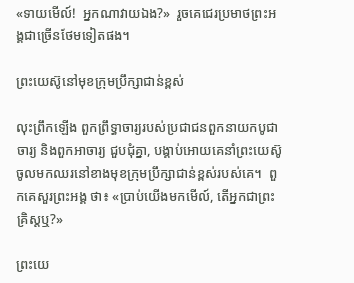«ទាយមើល៍!  អ្នកណាវាយឯង?»  រួចគេជេរប្រមាថព្រះអង្គជាច្រើនថែមទៀតផង។

ព្រះយេស៊ូនៅមុខក្រុមប្រឹក្សាជាន់ខ្ពស់

លុះព្រឹកឡើង ពួកព្រឹទ្ធាចារ្យរបស់ប្រជាជនពួកនាយកបូជាចារ្យ និងពួកអាចារ្យ ជួបជុំគ្នា, បង្គាប់អោយគេនាំព្រះយេស៊ូចូលមកឈរនៅខាងមុខក្រុមប្រឹក្សាជាន់ខ្ពស់របស់គេ។  ពួកគេសួរព្រះអង្គ ថា៖ «ប្រាប់យើងមកមើល៍, តើអ្នកជាព្រះគ្រិស្ដឬ?»

ព្រះយេ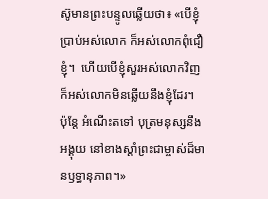ស៊ូមានព្រះបន្ទូលឆ្លើយថា៖ «បើខ្ញុំប្រាប់អស់លោក ក៏អស់លោកពុំជឿខ្ញុំ។  ហើយបើខ្ញុំសួរអស់លោកវិញ ក៏អស់លោកមិនឆ្លើយនឹងខ្ញុំដែរ។  ប៉ុន្តែ អំណើះតទៅ បុត្រមនុស្សនឹងអង្គុយ នៅខាងស្ដាំព្រះជាម្ចាស់ដ៏មានឫទ្ធានុភាព។»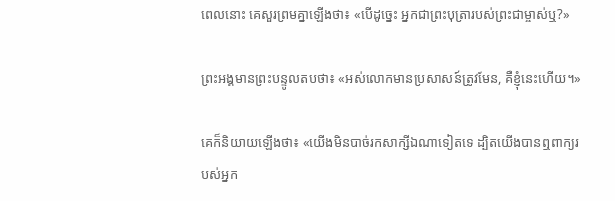ពេលនោះ គេសួរព្រមគ្នាឡើងថា៖ «បើដូច្នេះ អ្នកជាព្រះបុត្រារបស់ព្រះជាម្ចាស់ឬ?»

ព្រះអង្គមានព្រះបន្ទូលតបថា៖ «អស់លោកមានប្រសាសន៍ត្រូវមែន, គឺខ្ញុំនេះហើយ។»

គេក៏និយាយឡើងថា៖ «យើងមិនបាច់រកសាក្សីឯណាទៀតទេ ដ្បិតយើងបានឮពាក្យរបស់អ្នក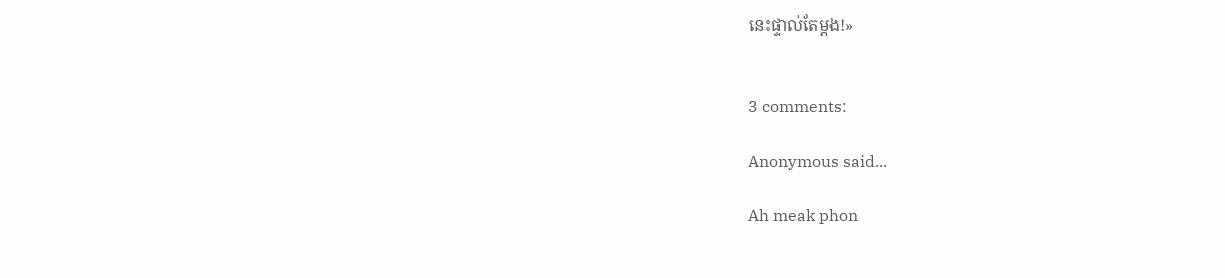នេះផ្ទាល់តែម្ដង!»


3 comments:

Anonymous said...

Ah meak phon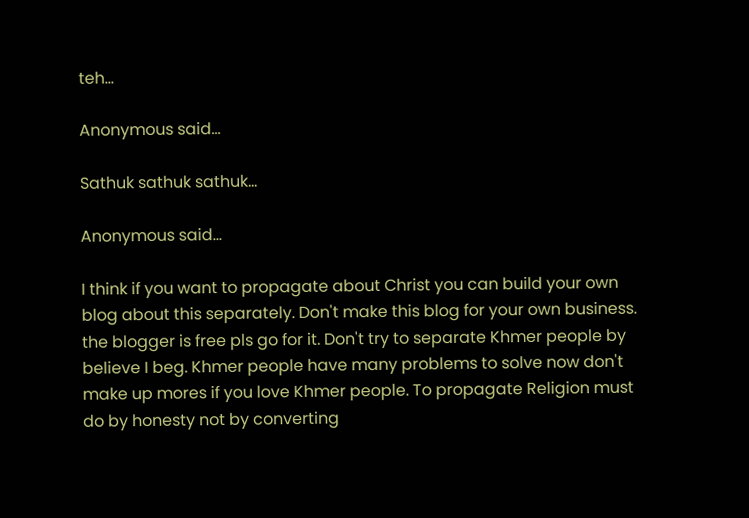teh...

Anonymous said...

Sathuk sathuk sathuk...

Anonymous said...

I think if you want to propagate about Christ you can build your own blog about this separately. Don't make this blog for your own business. the blogger is free pls go for it. Don't try to separate Khmer people by believe I beg. Khmer people have many problems to solve now don't make up mores if you love Khmer people. To propagate Religion must do by honesty not by converting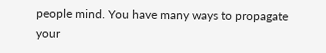people mind. You have many ways to propagate your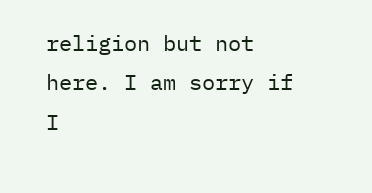religion but not here. I am sorry if I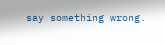say something wrong.